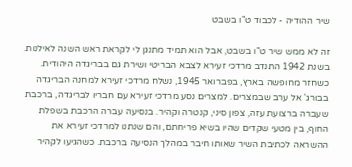שיר ההודיה - לכבוד ט"ו בשבט

זה לא ממש שיר ט"ו בשבט, אבל הוא תמיד מתנגן לי לקראת ראש השנה לאילנות. בשנת 1942 התנדב מרדכי זעירא לצבא הבריטי ושירת גם בבריגדה היהודית. כשחזר מחופשה בארץ, בפברואר 1945, נשלח מרדכי זעירא למחנה הבריגדה בבורג' אל ערב שבמצרים. למצרים נסע מרדכי זעירא עם חבריו לבריגדה, ברכבת שעברה ברצועת עזה, צפון סיני, קנטרה וקהיר. בנסיעה עברה הרכבת בשפלת החוף, בין מטעי שקדים שהיו בשיא פריחתם, והם שנתנו למרדכי זעירא את ההשראה לכתיבת השיר שאותו חיבר במהלך הנסיעה ברכבת. כשהגיעו לקהיר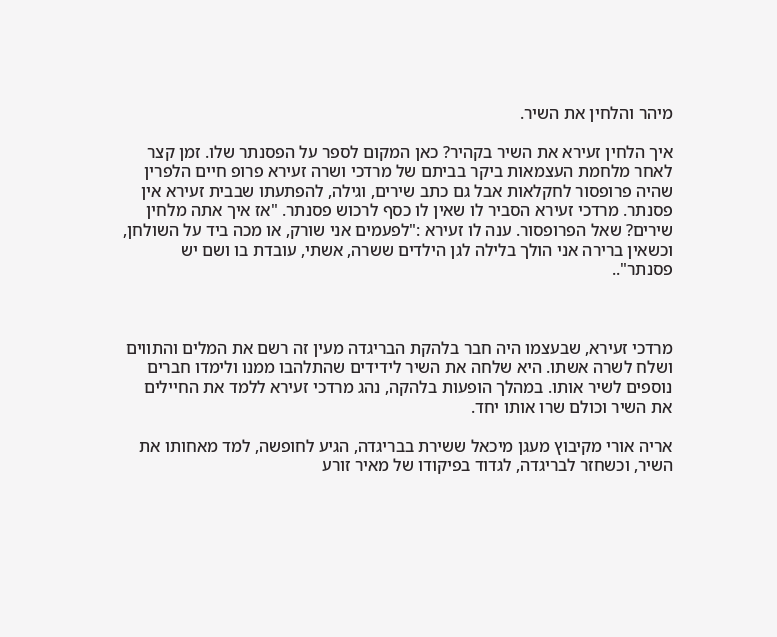מיהר והלחין את השיר.

איך הלחין זעירא את השיר בקהיר? כאן המקום לספר על הפסנתר שלו. זמן קצר לאחר מלחמת העצמאות ביקר בביתם של מרדכי ושרה זעירא פרופ חיים הלפרין שהיה פרופסור לחקלאות אבל גם כתב שירים, וגילה, להפתעתו שבבית זעירא אין פסנתר. מרדכי זעירא הסביר לו שאין לו כסף לרכוש פסנתר. "אז איך אתה מלחין שירים? שאל הפרופסור. ענה לו זעירא :"לפעמים אני שורק, או מכה ביד על השולחן, וכשאין ברירה אני הולך בלילה לגן הילדים ששרה, אשתי, עובדת בו ושם יש פסנתר"..



מרדכי זעירא, שבעצמו היה חבר בלהקת הבריגדה מעין זה רשם את המלים והתווים ושלח לשרה אשתו. היא שלחה את השיר לידידים שהתלהבו ממנו ולימדו חברים נוספים לשיר אותו. במהלך הופעות בלהקה, נהג מרדכי זעירא ללמד את החיילים את השיר וכולם שרו אותו יחד.

אריה אורי מקיבוץ מעגן מיכאל ששירת בבריגדה, הגיע לחופשה, למד מאחותו את השיר, וכשחזר לבריגדה, לגדוד בפיקודו של מאיר זורע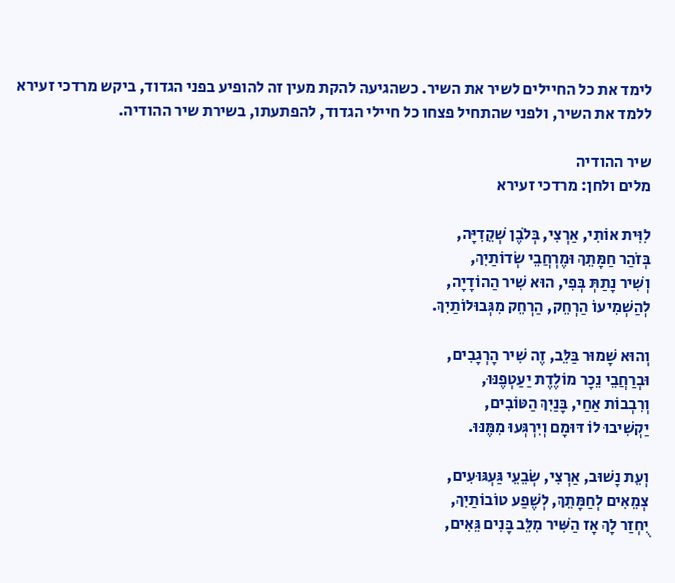לימד את כל החיילים לשיר את השיר. כשהגיעה להקת מעין זה להופיע בפני הגדוד, ביקש מרדכי זעירא ללמד את השיר, ולפני שהתחיל פצחו כל חיילי הגדוד, להפתעתו, בשירת שיר ההודיה.

שיר ההודיה
מלים ולחן: מרדכי זעירא

לִוִּית אוֹתִי, אַרְצִי, בְּלֹבֶן שְׁקֵדִיָּה,
בְּזֹהַר חַמָּתֵךְ וּמֶרְחֲבֵי שְׂדוֹתַיִךְ,
וְשִׁיר נָתַתְּ בְּפִי, הוּא שִׁיר הַהוֹדָיָה,
לְהַשְׁמִיעוֹ הַרְחֵק, הַרְחֵק מִגְּבוּלוֹתַיִךְ.

וְהוּא שָׁמוּר בַּלֵּב, זֶה שִׁיר הָרְגָבִים,
וּבְרַחֲבֵי נֵכָר מוֹלֶדֶת יַעַטְפֶנּוּ,
וְרִבְבוֹת אַחַי, בָּנַיִךְ הַטּוֹבִים,
יַקְשִׁיבוּ לוֹ דּוּמָם וְיִרְגְּעוּ מִמֶּנּוּ.

וְעֵת נָשׁוּב, אַרְצִי, שְׂבֵעֵי גַּעְגּוּעִים,
צְמֵאִים לְחַמָּתֵךְ, לְשֶׁפַע טוֹבוֹתַיִךְ,
יֻחְזַר לָךְ אָז הַשִּׁיר מִלֵּב בָּנִים גֵּאִים,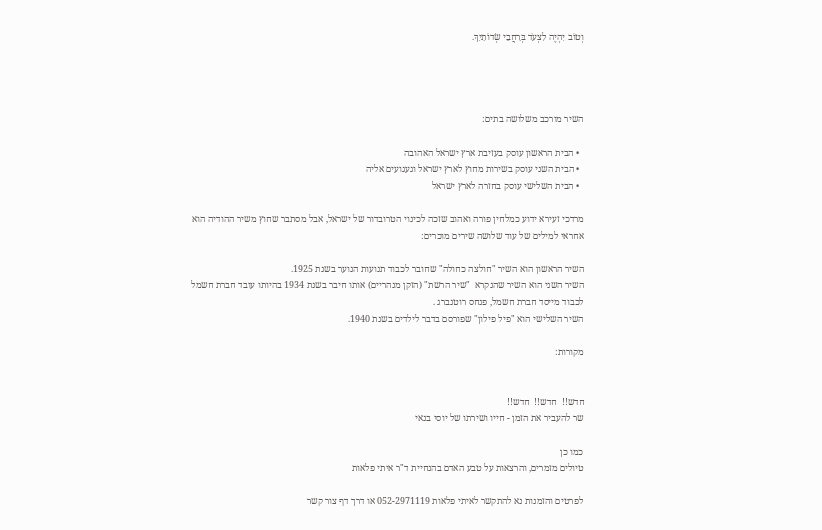וְטוֹב יִהְיֶה לִצְעֹד בְּרַחֲבֵי שְׂדוֹתַיִךְ.




השיר מורכב משלושה בתים:

  • הבית הראשון עוסק בעזיבת ארץ ישראל האהובה
  • הבית השני עוסק בשירות מחוץ לארץ ישראל וגעגועים אליה
  • הבית השלישי עוסק בחזרה לארץ ישראל

מרדכי זעירא ידוע כמלחין פורה ואהוב שזכה לכינוי הטרובדור של ישראל, אבל מסתבר שחוץ משיר ההודיה הוא אחראי למילים של עוד שלושה שירים מוכרים:

השיר הראשון הוא השיר "חולצה כחולה" שחובר לכבוד תנועות הנוער בשנת 1925.
השיר השני הוא השיר שהנקרא  "שיר הרשת" (הזקן מנהריים) אותו חיבר בשנת 1934 בהיותו עובד חברת חשמל לכבוד מייסד חברת חשמל, פנחס רוטנברג .
השיר השלישי הוא "פיל פילון" שפורסם בדבר לילדים בשנת 1940.

מקורות:


חדש!!  חדש!!  חדש!!
שר להעביר את הזמן - חייו ושירתו של יוסי בנאי

כמו כן
טיולים מזמרים, והרצאות על טבע האדם בהנחיית ד"ר איתי פלאות

לפרטים והזמנות נא להתקשר לאיתי פלאות 052-2971119 או דרך דף צור קשר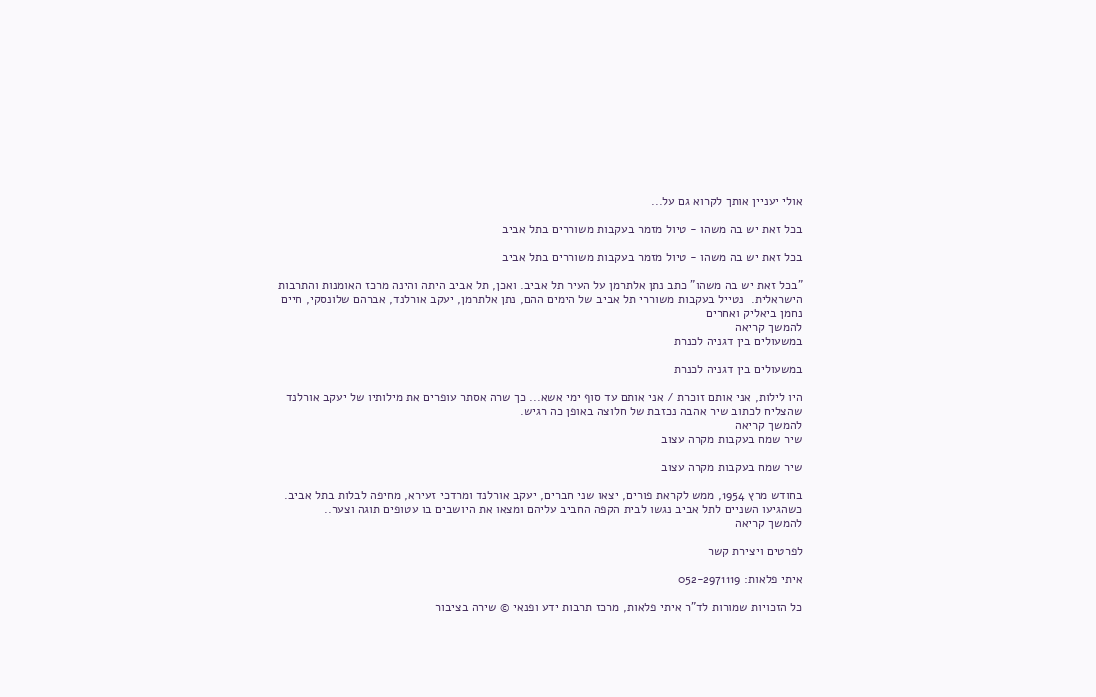אולי יעניין אותך לקרוא גם על...

בכל זאת יש בה משהו - טיול מזמר בעקבות משוררים בתל אביב

בכל זאת יש בה משהו - טיול מזמר בעקבות משוררים בתל אביב

"בכל זאת יש בה משהו" כתב נתן אלתרמן על העיר תל אביב. ואכן, תל אביב היתה והינה מרכז האומנות והתרבות הישראלית.  נטייל בעקבות משוררי תל אביב של הימים ההם, נתן אלתרמן, יעקב אורלנד, אברהם שלונסקי, חיים נחמן ביאליק ואחרים
להמשך קריאה
במשעולים בין דגניה לכנרת

במשעולים בין דגניה לכנרת

היו לילות, אני אותם זוכרת / אני אותם עד סוף ימי אשא... כך שרה אסתר עופרים את מילותיו של יעקב אורלנד שהצליח לכתוב שיר אהבה נכזבת של חלוצה באופן כה רגיש.
להמשך קריאה
שיר שמח בעקבות מקרה עצוב

שיר שמח בעקבות מקרה עצוב

בחודש מרץ 1954, ממש לקראת פורים, יצאו שני חברים, יעקב אורלנד ומרדכי זעירא, מחיפה לבלות בתל אביב. כשהגיעו השניים לתל אביב נגשו לבית הקפה החביב עליהם ומצאו את היושבים בו עטופים תוגה וצער..
להמשך קריאה

לפרטים ויצירת קשר

איתי פלאות: 052-2971119

כל הזכויות שמורות לד"ר איתי פלאות, מרכז תרבות ידע ופנאי © שירה בציבור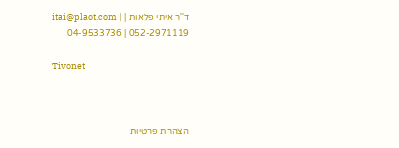ד''ר איתי פלאות | itai@plaot.com | 04-9533736 | 052-2971119

Tivonet



הצהרת פרטיות